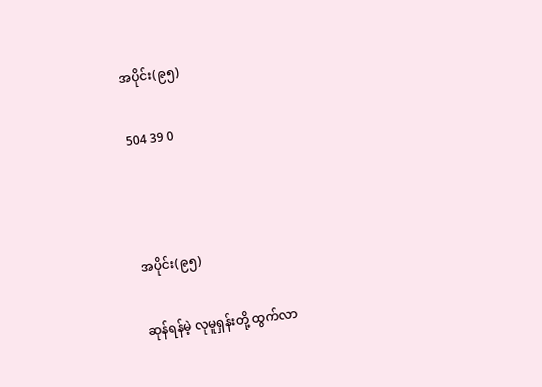အပိုင်း(၉၅)

504 39 0



အပိုင်း(၉၅)

ဆုန်ရန်မဲ့ လုမူရှန်းတို့ ထွက်လာ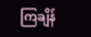ကြချိန်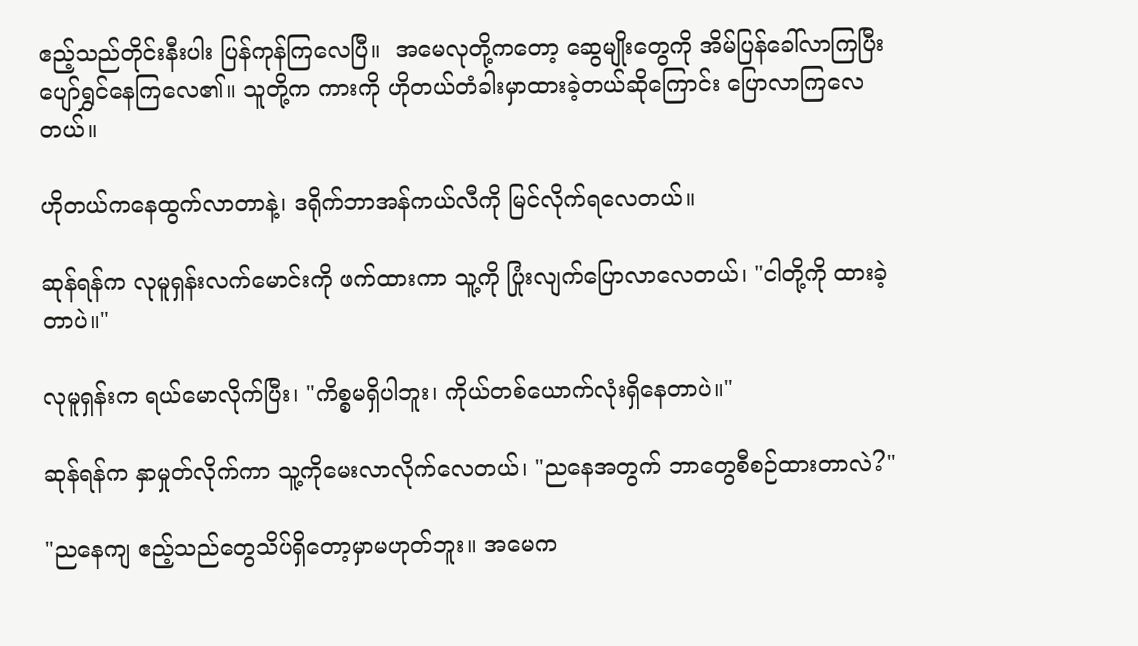ဧည့်သည်တိုင်းနီးပါး ပြန်ကုန်ကြလေပြီ။  အမေလုတို့ကတော့ ဆွေမျိုးတွေကို အိမ်ပြန်ခေါ်လာကြပြီး ပျော်ရွှင်နေကြလေ၏။ သူတို့က ကားကို ဟိုတယ်တံခါးမှာထားခဲ့တယ်ဆိုကြောင်း ပြောလာကြလေတယ်။

ဟိုတယ်ကနေထွက်လာတာနဲ့၊ ဒရိုက်ဘာအန်ကယ်လီကို မြင်လိုက်ရလေတယ်။

ဆုန်ရန်က လုမူရှန်းလက်မောင်းကို ဖက်ထားကာ သူ့ကို ပြုံးလျက်ပြောလာလေတယ်၊ "ငါတို့ကို ထားခဲ့တာပဲ။"

လုမူရှန်းက ရယ်မောလိုက်ပြီး၊ "ကိစ္စမရှိပါဘူး၊ ကိုယ်တစ်ယောက်လုံးရှိနေတာပဲ။"

ဆုန်ရန်က နှာမှုတ်လိုက်ကာ သူ့ကိုမေးလာလိုက်လေတယ်၊ "ညနေအတွက် ဘာတွေစီစဉ်ထားတာလဲ?"

"ညနေကျ ဧည့်သည်တွေသိပ်ရှိတော့မှာမဟုတ်ဘူး။ အမေက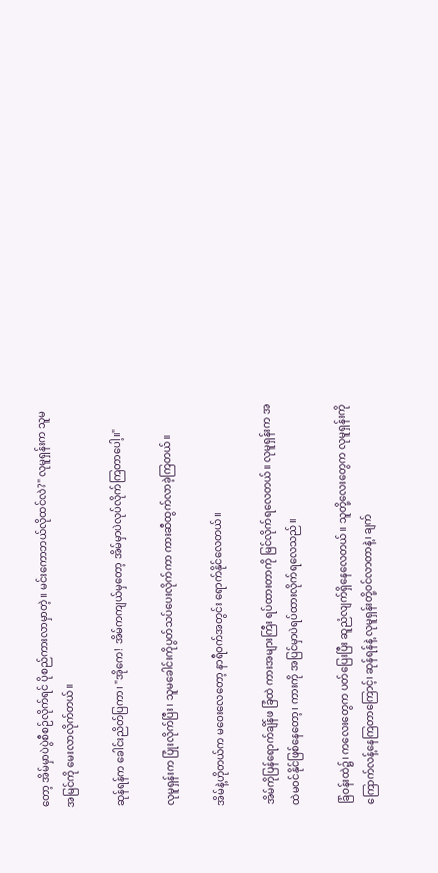တော့ အိမ်မှာပဲပွဲစီစဉ်လိုက်ရင် ပိုစည်ကားလာမှာတဲ့။ မင်းကောဘယ်လိုထင်လဲ?" လုမူရှန်းက သူမအမြင်ကို မေးလာလိုက်တယ်။

ဆုန်ရန်က ခေါင်းညိတ်ပြကာ၊ "အိုကေ! အိမ်ကကျယ်မှတော့ အိမ်မှာပဲလုပ်လိုက်ကြတာပေါ့။"

လုမူရှန်းက ပြုံးလိုက်ပြီး၊ သူမခေါင်းကိုပွတ်သပ်ပေးလိုက်ကာ ကားဆီထွက်လာခဲ့ကြတယ်။

အိမ်နဲ့ဟိုတယ်က မဝေးလေတော့ နာရီဝက်အတွင်း ရောက်နိုင်လေတယ်။

အိမ်ကိုပြန်ရောက်ချိန်ဖ ခြံထဲ ကားအများကြီး ရပ်ထားတာကို မြင်လိုက်ရလေတယ်။ လုမူရှန်းက အထဲမဝင်နိုင်ဖြစ်နေတော့၊ ကားကို အပြင်မှာပဲရပ်ထားလိုက်ရလေသည်။

ခြံဝန်းထဲ၌၊ ကလေးတွေက ပတ်ပြေးပြီး ဆူညံ‌လျက်ရှိနေလေတယ်၊၊ သူတို့လေးတွေက လုမူရှန်းကို ကြောက်လန့်နေကြတာကြောင့်၊ ဆုန်ရန်နဲ့ လုမူရှန်းတို့ဝင်လာတာနဲ့၊ ချက်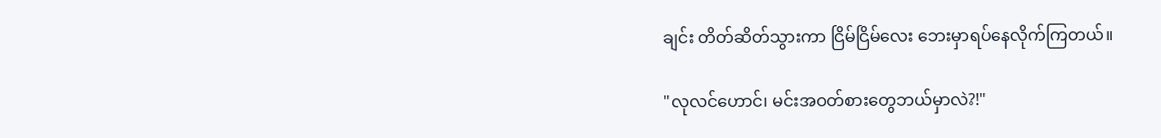ချင်း တိတ်ဆိတ်သွားကာ ငြိမ်ငြိမ်လေး ဘေးမှာရပ်နေလိုက်ကြတယ်။

"လုလင်ဟောင်၊ မင်းအဝတ်စားတွေဘယ်မှာလဲ?!"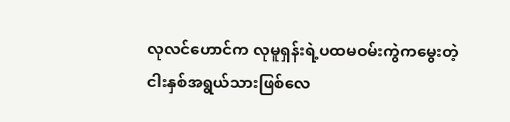လုလင်ဟောင်က လုမူရှန်းရဲ့ပထမဝမ်းကွဲကမွေးတဲ့ ငါးနှစ်အရွယ်သားဖြစ်လေ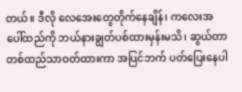တယ်။ ဒီလို လေအေးတွေတိုက်နေချိန်၊ ကလေးအပေါ်ထည်ကို ဘယ်နားချွတ်ပစ်ထားမှန်းမသိ၊ ဆွယ်တာတစ်ထည်သာဝတ်ထားကာ အပြင်ဘက် ပတ်ပြေးနေပါ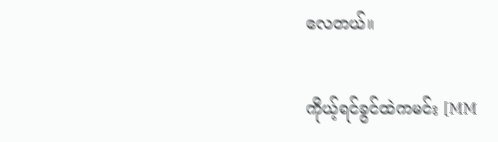လေတယ်။

ကိုယ့်ရင်ခွင်ထဲကမင်း [MM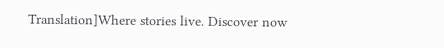Translation]Where stories live. Discover now